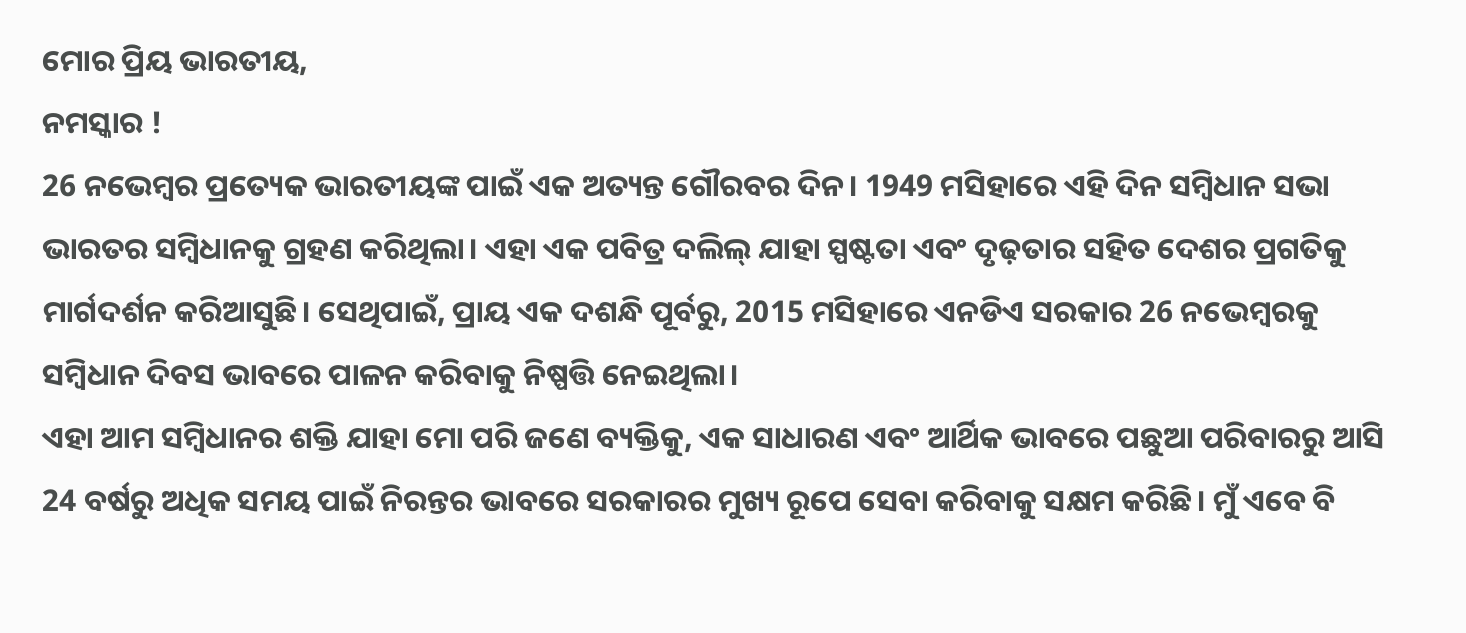ମୋର ପ୍ରିୟ ଭାରତୀୟ,
ନମସ୍କାର !
26 ନଭେମ୍ବର ପ୍ରତ୍ୟେକ ଭାରତୀୟଙ୍କ ପାଇଁ ଏକ ଅତ୍ୟନ୍ତ ଗୌରବର ଦିନ। 1949 ମସିହାରେ ଏହି ଦିନ ସମ୍ବିଧାନ ସଭା ଭାରତର ସମ୍ବିଧାନକୁ ଗ୍ରହଣ କରିଥିଲା। ଏହା ଏକ ପବିତ୍ର ଦଲିଲ୍ ଯାହା ସ୍ପଷ୍ଟତା ଏବଂ ଦୃଢ଼ତାର ସହିତ ଦେଶର ପ୍ରଗତିକୁ ମାର୍ଗଦର୍ଶନ କରିଆସୁଛି। ସେଥିପାଇଁ, ପ୍ରାୟ ଏକ ଦଶନ୍ଧି ପୂର୍ବରୁ, 2015 ମସିହାରେ ଏନଡିଏ ସରକାର 26 ନଭେମ୍ବରକୁ ସମ୍ବିଧାନ ଦିବସ ଭାବରେ ପାଳନ କରିବାକୁ ନିଷ୍ପତ୍ତି ନେଇଥିଲା।
ଏହା ଆମ ସମ୍ବିଧାନର ଶକ୍ତି ଯାହା ମୋ ପରି ଜଣେ ବ୍ୟକ୍ତିକୁ, ଏକ ସାଧାରଣ ଏବଂ ଆର୍ଥିକ ଭାବରେ ପଛୁଆ ପରିବାରରୁ ଆସି 24 ବର୍ଷରୁ ଅଧିକ ସମୟ ପାଇଁ ନିରନ୍ତର ଭାବରେ ସରକାରର ମୁଖ୍ୟ ରୂପେ ସେବା କରିବାକୁ ସକ୍ଷମ କରିଛି। ମୁଁ ଏବେ ବି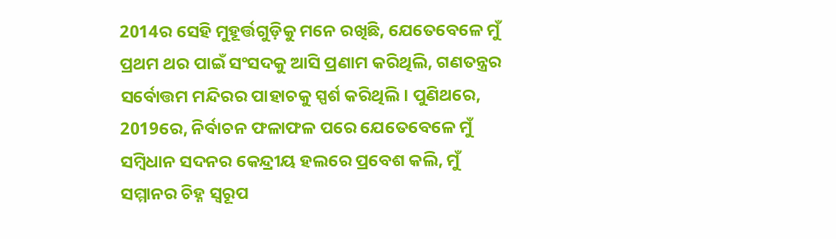2014ର ସେହି ମୁହୂର୍ତ୍ତଗୁଡ଼ିକୁ ମନେ ରଖିଛି, ଯେତେବେଳେ ମୁଁ ପ୍ରଥମ ଥର ପାଇଁ ସଂସଦକୁ ଆସି ପ୍ରଣାମ କରିଥିଲି, ଗଣତନ୍ତ୍ରର ସର୍ବୋତ୍ତମ ମନ୍ଦିରର ପାହାଚକୁ ସ୍ପର୍ଶ କରିଥିଲି। ପୁଣିଥରେ, 2019ରେ, ନିର୍ବାଚନ ଫଳାଫଳ ପରେ ଯେତେବେଳେ ମୁଁ ସମ୍ବିଧାନ ସଦନର କେନ୍ଦ୍ରୀୟ ହଲରେ ପ୍ରବେଶ କଲି, ମୁଁ ସମ୍ମାନର ଚିହ୍ନ ସ୍ୱରୂପ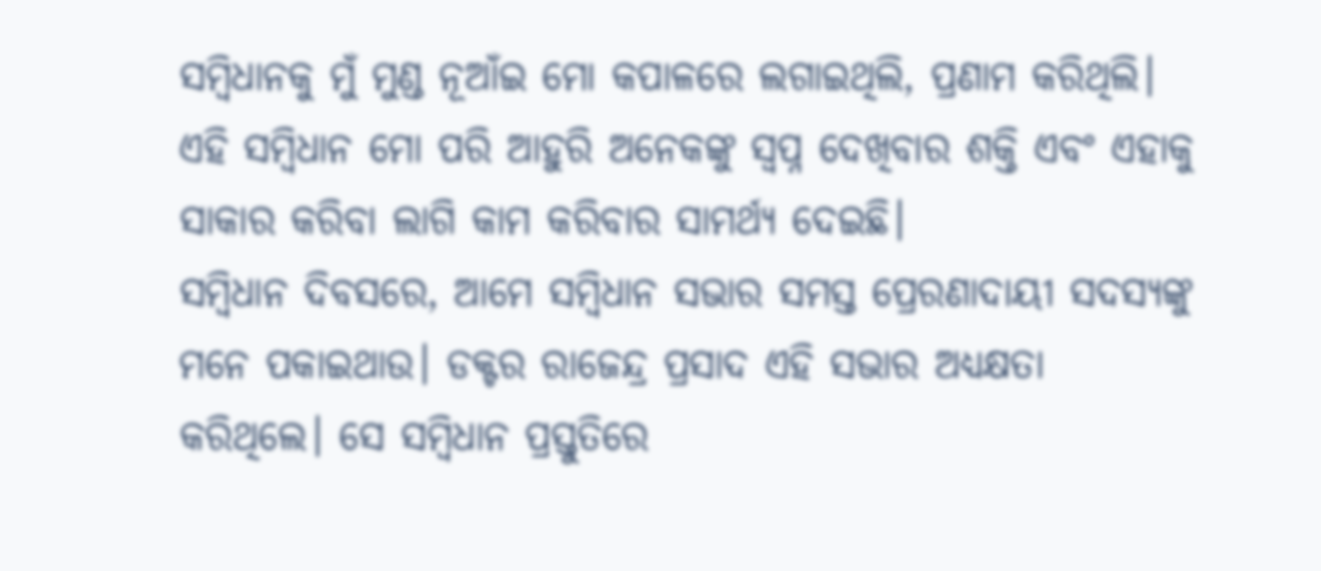ସମ୍ବିଧାନକୁ ମୁଁ ମୁଣ୍ଡ ନୂଆଁଇ ମୋ କପାଳରେ ଲଗାଇଥିଲି, ପ୍ରଣାମ କରିଥିଲି। ଏହି ସମ୍ବିଧାନ ମୋ ପରି ଆହୁରି ଅନେକଙ୍କୁ ସ୍ୱପ୍ନ ଦେଖିବାର ଶକ୍ତି ଏବଂ ଏହାକୁ ସାକାର କରିବା ଲାଗି କାମ କରିବାର ସାମର୍ଥ୍ୟ ଦେଇଛି।
ସମ୍ବିଧାନ ଦିବସରେ, ଆମେ ସମ୍ବିଧାନ ସଭାର ସମସ୍ତ ପ୍ରେରଣାଦାୟୀ ସଦସ୍ୟଙ୍କୁ ମନେ ପକାଇଥାଉ। ଡକ୍ଟର ରାଜେନ୍ଦ୍ର ପ୍ରସାଦ ଏହି ସଭାର ଅଧ୍ୟକ୍ଷତା କରିଥିଲେ। ସେ ସମ୍ବିଧାନ ପ୍ରସ୍ତୁତିରେ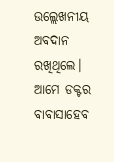ଉଲ୍ଲେଖନୀୟ ଅବଦାନ ରଖିଥିଲେ। ଆମେ ଡକ୍ଟର ବାବାସାହେବ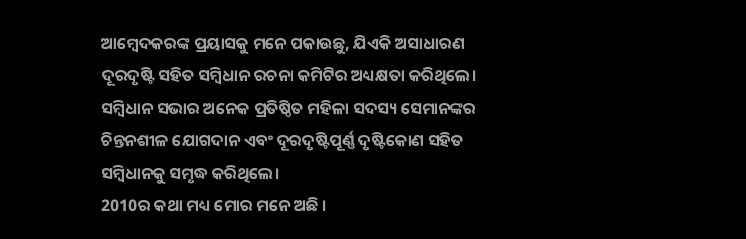ଆମ୍ବେଦକରଙ୍କ ପ୍ରୟାସକୁ ମନେ ପକାଉଛୁ, ଯିଏକି ଅସାଧାରଣ ଦୂରଦୃଷ୍ଟି ସହିତ ସମ୍ବିଧାନ ରଚନା କମିଟିର ଅଧ୍ୟକ୍ଷତା କରିଥିଲେ। ସମ୍ବିଧାନ ସଭାର ଅନେକ ପ୍ରତିଷ୍ଠିତ ମହିଳା ସଦସ୍ୟ ସେମାନଙ୍କର ଚିନ୍ତନଶୀଳ ଯୋଗଦାନ ଏବଂ ଦୂରଦୃଷ୍ଟିପୂର୍ଣ୍ଣ ଦୃଷ୍ଟିକୋଣ ସହିତ ସମ୍ବିଧାନକୁ ସମୃଦ୍ଧ କରିଥିଲେ।
2010ର କଥା ମଧ୍ୟ ମୋର ମନେ ଅଛି ।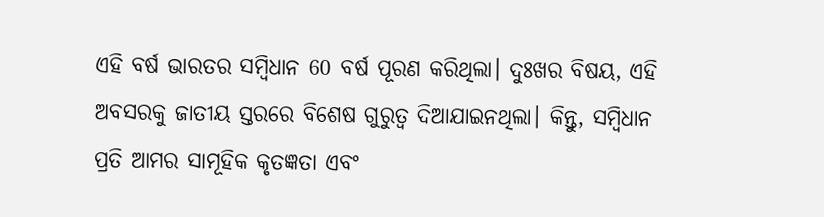ଏହି ବର୍ଷ ଭାରତର ସମ୍ବିଧାନ 60 ବର୍ଷ ପୂରଣ କରିଥିଲା। ଦୁଃଖର ବିଷୟ, ଏହି ଅବସରକୁ ଜାତୀୟ ସ୍ତରରେ ବିଶେଷ ଗୁରୁତ୍ୱ ଦିଆଯାଇନଥିଲା। କିନ୍ତୁ, ସମ୍ବିଧାନ ପ୍ରତି ଆମର ସାମୂହିକ କୃତଜ୍ଞତା ଏବଂ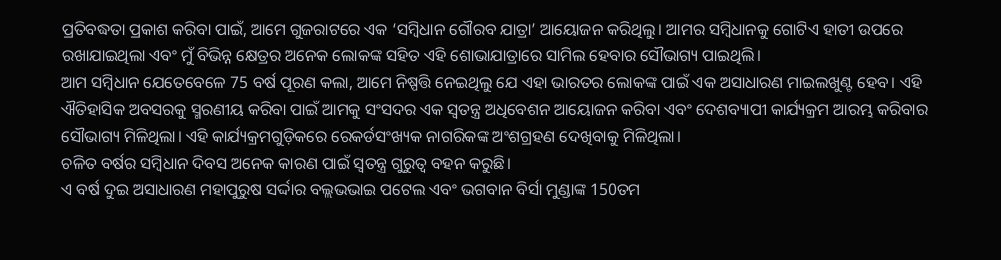ପ୍ରତିବଦ୍ଧତା ପ୍ରକାଶ କରିବା ପାଇଁ, ଆମେ ଗୁଜରାଟରେ ଏକ ‘ସମ୍ବିଧାନ ଗୌରବ ଯାତ୍ରା’ ଆୟୋଜନ କରିଥିଲୁ। ଆମର ସମ୍ବିଧାନକୁ ଗୋଟିଏ ହାତୀ ଉପରେ ରଖାଯାଇଥିଲା ଏବଂ ମୁଁ ବିଭିନ୍ନ କ୍ଷେତ୍ରର ଅନେକ ଲୋକଙ୍କ ସହିତ ଏହି ଶୋଭାଯାତ୍ରାରେ ସାମିଲ ହେବାର ସୌଭାଗ୍ୟ ପାଇଥିଲି।
ଆମ ସମ୍ବିଧାନ ଯେତେବେଳେ 75 ବର୍ଷ ପୂରଣ କଲା, ଆମେ ନିଷ୍ପତ୍ତି ନେଇଥିଲୁ ଯେ ଏହା ଭାରତର ଲୋକଙ୍କ ପାଇଁ ଏକ ଅସାଧାରଣ ମାଇଲଖୁଣ୍ଟ ହେବ। ଏହି ଐତିହାସିକ ଅବସରକୁ ସ୍ମରଣୀୟ କରିବା ପାଇଁ ଆମକୁ ସଂସଦର ଏକ ସ୍ୱତନ୍ତ୍ର ଅଧିବେଶନ ଆୟୋଜନ କରିବା ଏବଂ ଦେଶବ୍ୟାପୀ କାର୍ଯ୍ୟକ୍ରମ ଆରମ୍ଭ କରିବାର ସୌଭାଗ୍ୟ ମିଳିଥିଲା। ଏହି କାର୍ଯ୍ୟକ୍ରମଗୁଡ଼ିକରେ ରେକର୍ଡସଂଖ୍ୟକ ନାଗରିକଙ୍କ ଅଂଶଗ୍ରହଣ ଦେଖିବାକୁ ମିଳିଥିଲା।
ଚଳିତ ବର୍ଷର ସମ୍ବିଧାନ ଦିବସ ଅନେକ କାରଣ ପାଇଁ ସ୍ୱତନ୍ତ୍ର ଗୁରୁତ୍ୱ ବହନ କରୁଛି।
ଏ ବର୍ଷ ଦୁଇ ଅସାଧାରଣ ମହାପୁରୁଷ ସର୍ଦ୍ଦାର ବଲ୍ଲଭଭାଇ ପଟେଲ ଏବଂ ଭଗବାନ ବିର୍ସା ମୁଣ୍ଡାଙ୍କ 150ତମ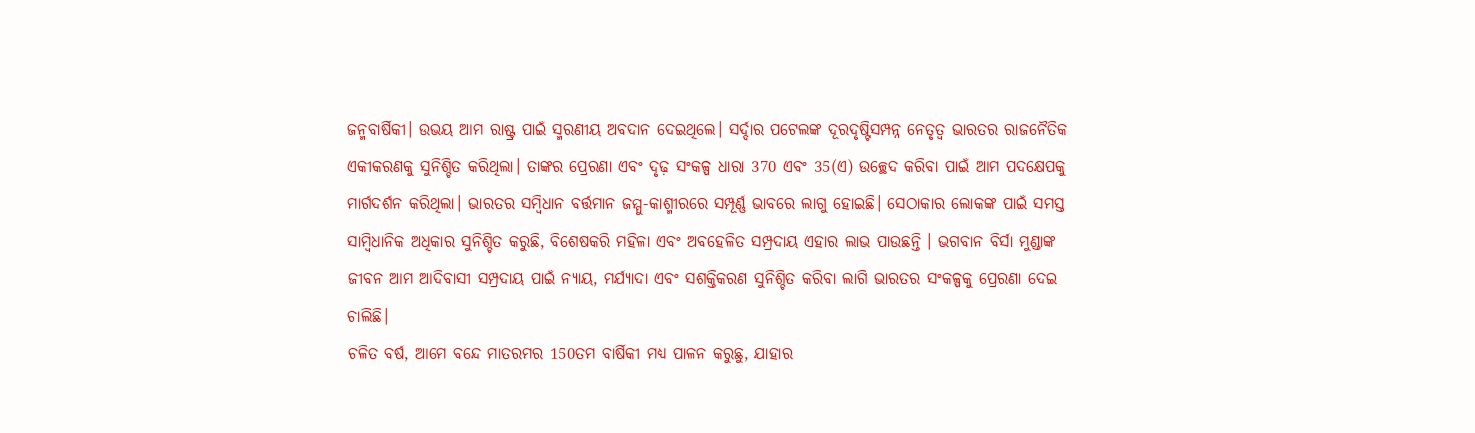ଜନ୍ମବାର୍ଷିକୀ। ଉଭୟ ଆମ ରାଷ୍ଟ୍ର ପାଇଁ ସ୍ମରଣୀୟ ଅବଦାନ ଦେଇଥିଲେ। ସର୍ଦ୍ଦାର ପଟେଲଙ୍କ ଦୂରଦୃଷ୍ଟିସମ୍ପନ୍ନ ନେତୃତ୍ୱ ଭାରତର ରାଜନୈତିକ ଏକୀକରଣକୁ ସୁନିଶ୍ଚିତ କରିଥିଲା। ତାଙ୍କର ପ୍ରେରଣା ଏବଂ ଦୃଢ଼ ସଂକଳ୍ପ ଧାରା 370 ଏବଂ 35(ଏ) ଉଚ୍ଛେଦ କରିବା ପାଇଁ ଆମ ପଦକ୍ଷେପକୁ ମାର୍ଗଦର୍ଶନ କରିଥିଲା। ଭାରତର ସମ୍ବିଧାନ ବର୍ତ୍ତମାନ ଜମ୍ମୁ-କାଶ୍ମୀରରେ ସମ୍ପୂର୍ଣ୍ଣ ଭାବରେ ଲାଗୁ ହୋଇଛି। ସେଠାକାର ଲୋକଙ୍କ ପାଇଁ ସମସ୍ତ ସାମ୍ବିଧାନିକ ଅଧିକାର ସୁନିଶ୍ଚିତ କରୁଛି, ବିଶେଷକରି ମହିଳା ଏବଂ ଅବହେଳିତ ସମ୍ପ୍ରଦାୟ ଏହାର ଲାଭ ପାଉଛନ୍ତି । ଭଗବାନ ବିର୍ସା ମୁଣ୍ଡାଙ୍କ ଜୀବନ ଆମ ଆଦିବାସୀ ସମ୍ପ୍ରଦାୟ ପାଇଁ ନ୍ୟାୟ, ମର୍ଯ୍ୟାଦା ଏବଂ ସଶକ୍ତିକରଣ ସୁନିଶ୍ଚିତ କରିବା ଲାଗି ଭାରତର ସଂକଳ୍ପକୁ ପ୍ରେରଣା ଦେଇ ଚାଲିଛି।
ଚଳିତ ବର୍ଷ, ଆମେ ବନ୍ଦେ ମାତରମର 150ତମ ବାର୍ଷିକୀ ମଧ୍ୟ ପାଳନ କରୁଛୁ, ଯାହାର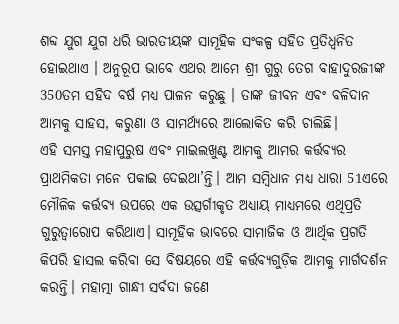ଶବ୍ଦ ଯୁଗ ଯୁଗ ଧରି ଭାରତୀୟଙ୍କ ସାମୂହିକ ସଂକଳ୍ପ ସହିତ ପ୍ରତିଧ୍ୱନିତ ହୋଇଥାଏ । ଅନୁରୂପ ଭାବେ ଏଥର ଆମେ ଶ୍ରୀ ଗୁରୁ ତେଗ ବାହାଦୁରଜୀଙ୍କ 350ତମ ସହିଦ ବର୍ଷ ମଧ୍ୟ ପାଳନ କରୁଛୁ । ତାଙ୍କ ଜୀବନ ଏବଂ ବଳିଦାନ ଆମକୁ ସାହସ, କରୁଣା ଓ ସାମର୍ଥ୍ୟରେ ଆଲୋକିତ କରି ଚାଲିଛି।
ଏହି ସମସ୍ତ ମହାପୁରୁଷ ଏବଂ ମାଇଲଖୁଣ୍ଟ ଆମକୁ ଆମର କର୍ତ୍ତବ୍ୟର ପ୍ରାଥମିକତା ମନେ ପକାଇ ଦେଇଥା’ନ୍ତି। ଆମ ସମ୍ବିଧାନ ମଧ୍ୟ ଧାରା 51ଏରେ ମୌଳିକ କର୍ତ୍ତବ୍ୟ ଉପରେ ଏକ ଉତ୍ସର୍ଗୀକୃତ ଅଧ୍ୟାୟ ମାଧ୍ୟମରେ ଏଥିପ୍ରତି ଗୁରୁତ୍ୱାରୋପ କରିଥାଏ। ସାମୂହିକ ଭାବରେ ସାମାଜିକ ଓ ଆର୍ଥିକ ପ୍ରଗତି କିପରି ହାସଲ କରିବା ସେ ବିଷୟରେ ଏହି କର୍ତ୍ତବ୍ୟଗୁଡ଼ିକ ଆମକୁ ମାର୍ଗଦର୍ଶନ କରନ୍ତି। ମହାତ୍ମା ଗାନ୍ଧୀ ସର୍ବଦା ଜଣେ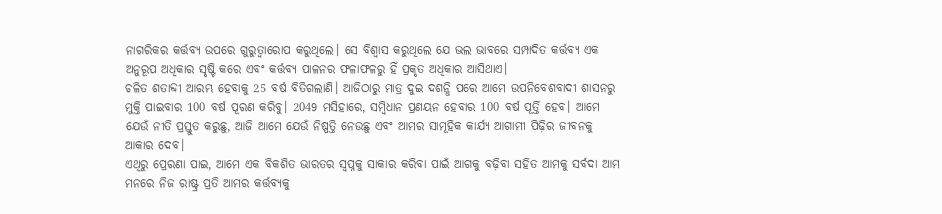ନାଗରିକର କର୍ତ୍ତବ୍ୟ ଉପରେ ଗୁରୁତ୍ୱାରୋପ କରୁଥିଲେ। ସେ ବିଶ୍ୱାସ କରୁଥିଲେ ଯେ ଭଲ ଭାବରେ ସମ୍ପାଦିତ କର୍ତ୍ତବ୍ୟ ଏକ ଅନୁରୂପ ଅଧିକାର ସୃଷ୍ଟି କରେ ଏବଂ କର୍ତ୍ତବ୍ୟ ପାଳନର ଫଳାଫଳରୁ ହିଁ ପ୍ରକୃତ ଅଧିକାର ଆସିଥାଏ।
ଚଳିତ ଶତାବ୍ଦୀ ଆରମ୍ଭ ହେବାକୁ 25 ବର୍ଷ ବିତିଗଲାଣି। ଆଜିଠାରୁ ମାତ୍ର ଦୁଇ ଦଶନ୍ଧି ପରେ ଆମେ ଉପନିବେଶବାଦୀ ଶାସନରୁ ମୁକ୍ତି ପାଇବାର 100 ବର୍ଷ ପୂରଣ କରିବୁ। 2049 ମସିହାରେ, ସମ୍ବିଧାନ ପ୍ରଣୟନ ହେବାର 100 ବର୍ଷ ପୂର୍ତ୍ତି ହେବ। ଆମେ ଯେଉଁ ନୀତି ପ୍ରସ୍ତୁତ କରୁଛୁ, ଆଜି ଆମେ ଯେଉଁ ନିଷ୍ପତ୍ତି ନେଉଛୁ ଏବଂ ଆମର ସାମୂହିକ କାର୍ଯ୍ୟ ଆଗାମୀ ପିଢ଼ିର ଜୀବନକୁ ଆକାର ଦେବ।
ଏଥିରୁ ପ୍ରେରଣା ପାଇ, ଆମେ ଏକ ବିକଶିତ ଭାରତର ସ୍ୱପ୍ନକୁ ସାକାର କରିବା ପାଇଁ ଆଗକୁ ବଢ଼ିବା ସହିତ ଆମକୁ ସର୍ବଦା ଆମ ମନରେ ନିଜ ରାଷ୍ଟ୍ର ପ୍ରତି ଆମର କର୍ତ୍ତବ୍ୟକୁ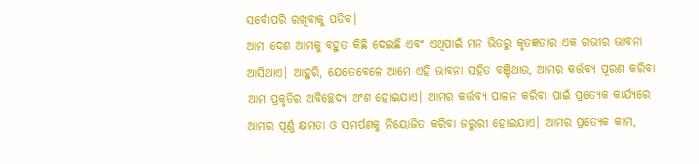ସର୍ବୋପରି ରଖିବାକୁ ପଡିବ।
ଆମ ଦେଶ ଆମକୁ ବହୁତ କିଛି ଦେଇଛି ଏବଂ ଏଥିପାଇଁ ମନ ଭିତରୁ କୃତଜ୍ଞତାର ଏକ ଗଭୀର ଭାବନା ଆସିଥାଏ। ଆହୁରି, ଯେତେବେଳେ ଆମେ ଏହି ଭାବନା ସହିତ ବଞ୍ଚିଥାଉ, ଆମର କର୍ତ୍ତବ୍ୟ ପୂରଣ କରିବା ଆମ ପ୍ରକୃତିର ଅବିଚ୍ଛେଦ୍ୟ ଅଂଶ ହୋଇଯାଏ। ଆମର କର୍ତ୍ତବ୍ୟ ପାଳନ କରିବା ପାଇଁ ପ୍ରତ୍ୟେକ କାର୍ଯ୍ୟରେ ଆମର ପୂର୍ଣ୍ଣ କ୍ଷମତା ଓ ସମର୍ପଣକୁ ନିୟୋଜିତ କରିବା ଜରୁରୀ ହୋଇଯାଏ। ଆମର ପ୍ରତ୍ୟେକ କାମ,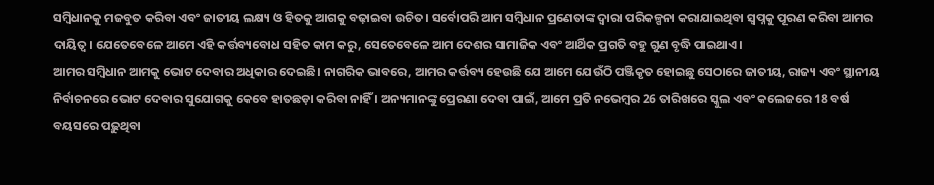ସମ୍ବିଧାନକୁ ମଜବୁତ କରିବା ଏବଂ ଜାତୀୟ ଲକ୍ଷ୍ୟ ଓ ହିତକୁ ଆଗକୁ ବଢ଼ାଇବା ଉଚିତ। ସର୍ବୋପରି ଆମ ସମ୍ବିଧାନ ପ୍ରଣେତାଙ୍କ ଦ୍ୱାରା ପରିକଳ୍ପନା କରାଯାଇଥିବା ସ୍ୱପ୍ନକୁ ପୂରଣ କରିବା ଆମର ଦାୟିତ୍ୱ। ଯେତେବେଳେ ଆମେ ଏହି କର୍ତ୍ତବ୍ୟବୋଧ ସହିତ କାମ କରୁ, ସେତେବେଳେ ଆମ ଦେଶର ସାମାଜିକ ଏବଂ ଆର୍ଥିକ ପ୍ରଗତି ବହୁ ଗୁଣ ବୃଦ୍ଧି ପାଇଥାଏ।
ଆମର ସମ୍ବିଧାନ ଆମକୁ ଭୋଟ ଦେବାର ଅଧିକାର ଦେଇଛି। ନାଗରିକ ଭାବରେ, ଆମର କର୍ତ୍ତବ୍ୟ ହେଉଛି ଯେ ଆମେ ଯେଉଁଠି ପଞ୍ଜିକୃତ ହୋଇଛୁ ସେଠାରେ ଜାତୀୟ, ରାଜ୍ୟ ଏବଂ ସ୍ଥାନୀୟ ନିର୍ବାଚନରେ ଭୋଟ ଦେବାର ସୁଯୋଗକୁ କେବେ ହାତଛଡ଼ା କରିବା ନାହିଁ । ଅନ୍ୟମାନଙ୍କୁ ପ୍ରେରଣା ଦେବା ପାଇଁ, ଆମେ ପ୍ରତି ନଭେମ୍ବର 26 ତାରିଖରେ ସ୍କୁଲ ଏବଂ କଲେଜରେ 18 ବର୍ଷ ବୟସରେ ପଢ଼ୁଥିବା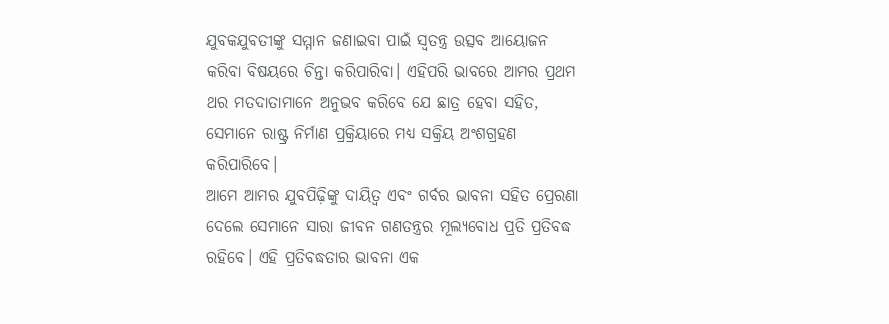ଯୁବକଯୁବତୀଙ୍କୁ ସମ୍ମାନ ଜଣାଇବା ପାଇଁ ସ୍ୱତନ୍ତ୍ର ଉତ୍ସବ ଆୟୋଜନ କରିବା ବିଷୟରେ ଚିନ୍ତା କରିପାରିବା। ଏହିପରି ଭାବରେ ଆମର ପ୍ରଥମ ଥର ମତଦାତାମାନେ ଅନୁଭବ କରିବେ ଯେ ଛାତ୍ର ହେବା ସହିତ, ସେମାନେ ରାଷ୍ଟ୍ର ନିର୍ମାଣ ପ୍ରକ୍ରିୟାରେ ମଧ୍ୟ ସକ୍ରିୟ ଅଂଶଗ୍ରହଣ କରିପାରିବେ।
ଆମେ ଆମର ଯୁବପିଢ଼ିଙ୍କୁ ଦାୟିତ୍ୱ ଏବଂ ଗର୍ବର ଭାବନା ସହିତ ପ୍ରେରଣା ଦେଲେ ସେମାନେ ସାରା ଜୀବନ ଗଣତନ୍ତ୍ରର ମୂଲ୍ୟବୋଧ ପ୍ରତି ପ୍ରତିବଦ୍ଧ ରହିବେ। ଏହି ପ୍ରତିବଦ୍ଧତାର ଭାବନା ଏକ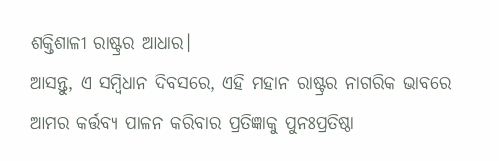ଶକ୍ତିଶାଳୀ ରାଷ୍ଟ୍ରର ଆଧାର।
ଆସନ୍ତୁ, ଏ ସମ୍ବିଧାନ ଦିବସରେ, ଏହି ମହାନ ରାଷ୍ଟ୍ରର ନାଗରିକ ଭାବରେ ଆମର କର୍ତ୍ତବ୍ୟ ପାଳନ କରିବାର ପ୍ରତିଜ୍ଞାକୁ ପୁନଃପ୍ରତିଷ୍ଠା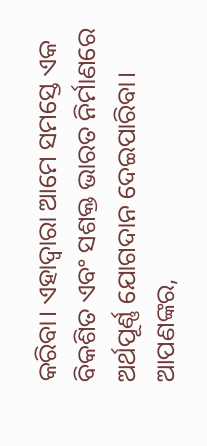କରିବା। ଏହାଦ୍ୱାରା ଆମେ ସମସ୍ତେ ଏକ ବିକଶିତ ଏବଂ ସଶକ୍ତ ଭାରତ ନିର୍ମାଣରେ ଅର୍ଥପୂର୍ଣ୍ଣ ଯୋଗଦାନ ଦେଇପାରିବା।
ଆପଣଙ୍କର,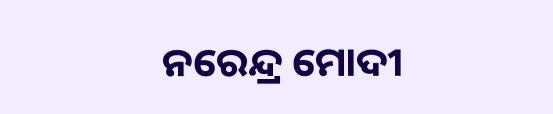ନରେନ୍ଦ୍ର ମୋଦୀ